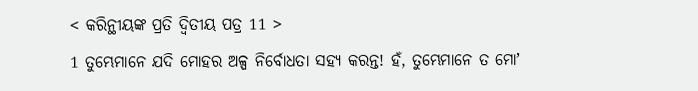< କରିନ୍ଥୀୟଙ୍କ ପ୍ରତି ଦ୍ୱିତୀୟ ପତ୍ର 11 >
1 ତୁମ୍ଭେମାନେ ଯଦି ମୋହର ଅଳ୍ପ ନିର୍ବୋଧତା ସହ୍ୟ କରନ୍ତ! ହଁ, ତୁମ୍ଭେମାନେ ତ ମୋʼ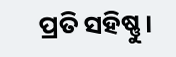ପ୍ରତି ସହିଷ୍ଣୁ।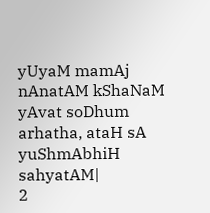yUyaM mamAj nAnatAM kShaNaM yAvat soDhum arhatha, ataH sA yuShmAbhiH sahyatAM|
2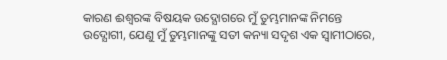କାରଣ ଈଶ୍ବରଙ୍କ ବିଷୟକ ଉଦ୍ଯୋଗରେ ମୁଁ ତୁମ୍ଭମାନଙ୍କ ନିମନ୍ତେ ଉଦ୍ଯୋଗୀ, ଯେଣୁ ମୁଁ ତୁମ୍ଭମାନଙ୍କୁ ସତୀ କନ୍ୟା ସଦୃଶ ଏକ ସ୍ୱାମୀଠାରେ,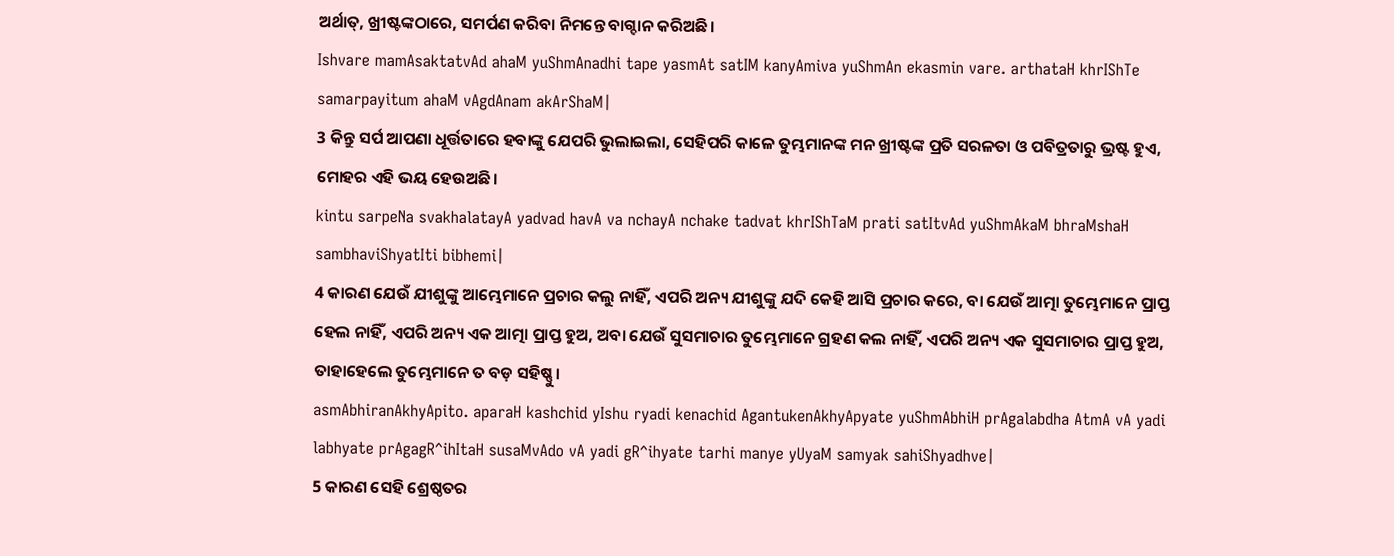ଅର୍ଥାତ୍, ଖ୍ରୀଷ୍ଟଙ୍କଠାରେ, ସମର୍ପଣ କରିବା ନିମନ୍ତେ ବାଗ୍ଦାନ କରିଅଛି।
Ishvare mamAsaktatvAd ahaM yuShmAnadhi tape yasmAt satIM kanyAmiva yuShmAn ekasmin vare. arthataH khrIShTe samarpayitum ahaM vAgdAnam akArShaM|
3 କିନ୍ତୁ ସର୍ପ ଆପଣା ଧୂର୍ତ୍ତତାରେ ହବାଙ୍କୁ ଯେପରି ଭୁଲାଇଲା, ସେହିପରି କାଳେ ତୁମ୍ଭମାନଙ୍କ ମନ ଖ୍ରୀଷ୍ଟଙ୍କ ପ୍ରତି ସରଳତା ଓ ପବିତ୍ରତାରୁ ଭ୍ରଷ୍ଟ ହୁଏ, ମୋହର ଏହି ଭୟ ହେଉଅଛି।
kintu sarpeNa svakhalatayA yadvad havA va nchayA nchake tadvat khrIShTaM prati satItvAd yuShmAkaM bhraMshaH sambhaviShyatIti bibhemi|
4 କାରଣ ଯେଉଁ ଯୀଶୁଙ୍କୁ ଆମ୍ଭେମାନେ ପ୍ରଚାର କଲୁ ନାହିଁ, ଏପରି ଅନ୍ୟ ଯୀଶୁଙ୍କୁ ଯଦି କେହି ଆସି ପ୍ରଚାର କରେ, ବା ଯେଉଁ ଆତ୍ମା ତୁମ୍ଭେମାନେ ପ୍ରାପ୍ତ ହେଲ ନାହିଁ, ଏପରି ଅନ୍ୟ ଏକ ଆତ୍ମା ପ୍ରାପ୍ତ ହୁଅ, ଅବା ଯେଉଁ ସୁସମାଚାର ତୁମ୍ଭେମାନେ ଗ୍ରହଣ କଲ ନାହିଁ, ଏପରି ଅନ୍ୟ ଏକ ସୁସମାଚାର ପ୍ରାପ୍ତ ହୁଅ, ତାହାହେଲେ ତୁମ୍ଭେମାନେ ତ ବଡ଼ ସହିଷ୍ଣୁ।
asmAbhiranAkhyApito. aparaH kashchid yIshu ryadi kenachid AgantukenAkhyApyate yuShmAbhiH prAgalabdha AtmA vA yadi labhyate prAgagR^ihItaH susaMvAdo vA yadi gR^ihyate tarhi manye yUyaM samyak sahiShyadhve|
5 କାରଣ ସେହି ଶ୍ରେଷ୍ଠତର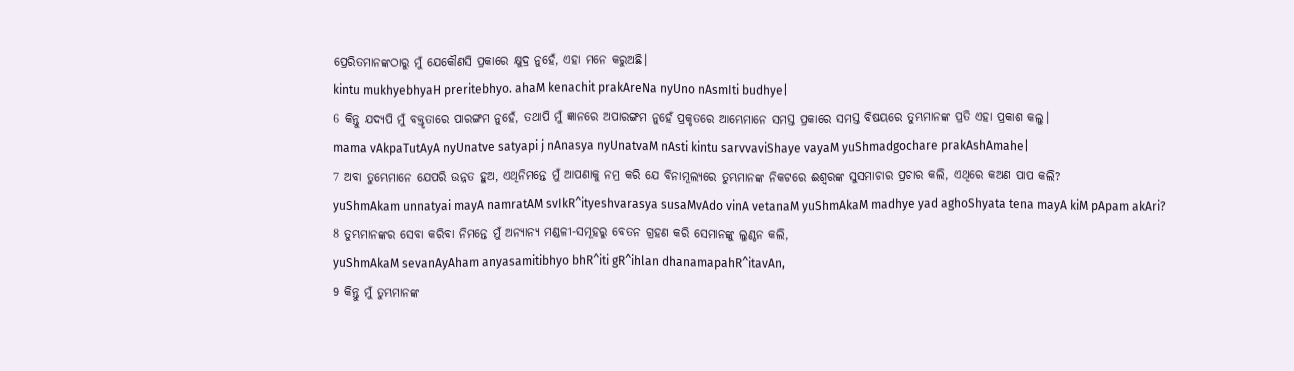ପ୍ରେରିତମାନଙ୍କଠାରୁ ମୁଁ ଯେକୌଣସି ପ୍ରକାରେ କ୍ଷୁଦ୍ର ନୁହେଁ, ଏହା ମନେ କରୁଅଛି।
kintu mukhyebhyaH preritebhyo. ahaM kenachit prakAreNa nyUno nAsmIti budhye|
6 କିନ୍ତୁ ଯଦ୍ୟପି ମୁଁ ବକ୍ତୃତାରେ ପାରଙ୍ଗମ ନୁହେଁ, ତଥାପି ମୁଁ ଜ୍ଞାନରେ ଅପାରଙ୍ଗମ ନୁହେଁ ପ୍ରକୃତରେ ଆମ୍ଭେମାନେ ସମସ୍ତ ପ୍ରକାରେ ସମସ୍ତ ବିଷୟରେ ତୁମ୍ଭମାନଙ୍କ ପ୍ରତି ଏହା ପ୍ରକାଶ କଲୁ।
mama vAkpaTutAyA nyUnatve satyapi j nAnasya nyUnatvaM nAsti kintu sarvvaviShaye vayaM yuShmadgochare prakAshAmahe|
7 ଅବା ତୁମ୍ଭେମାନେ ଯେପରି ଉନ୍ନତ ହୁଅ, ଏଥିନିମନ୍ତେ ମୁଁ ଆପଣାକୁ ନମ୍ର କରି ଯେ ବିନାମୂଲ୍ୟରେ ତୁମ୍ଭମାନଙ୍କ ନିକଟରେ ଈଶ୍ବରଙ୍କ ସୁସମାଚାର ପ୍ରଚାର କଲି, ଏଥିରେ କଅଣ ପାପ କଲି?
yuShmAkam unnatyai mayA namratAM svIkR^ityeshvarasya susaMvAdo vinA vetanaM yuShmAkaM madhye yad aghoShyata tena mayA kiM pApam akAri?
8 ତୁମ୍ଭମାନଙ୍କର ସେବା କରିବା ନିମନ୍ତେ ମୁଁ ଅନ୍ୟାନ୍ୟ ମଣ୍ଡଳୀ-ସମୂହରୁ ବେତନ ଗ୍ରହଣ କରି ସେମାନଙ୍କୁ ଲୁଣ୍ଠନ କଲି,
yuShmAkaM sevanAyAham anyasamitibhyo bhR^iti gR^ihlan dhanamapahR^itavAn,
9 କିନ୍ତୁ ମୁଁ ତୁମ୍ଭମାନଙ୍କ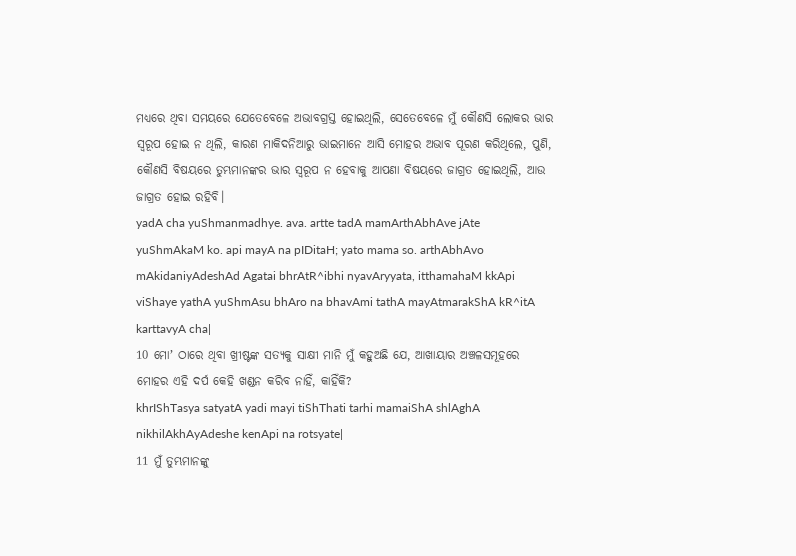ମଧ୍ୟରେ ଥିବା ସମୟରେ ଯେତେବେଳେ ଅଭାବଗ୍ରସ୍ତ ହୋଇଥିଲି, ସେତେବେଳେ ମୁଁ କୌଣସି ଲୋକର ଭାର ସ୍ୱରୂପ ହୋଇ ନ ଥିଲି, କାରଣ ମାକିଦନିଆରୁ ଭାଇମାନେ ଆସି ମୋହର ଅଭାବ ପୂରଣ କରିଥିଲେ, ପୁଣି, କୌଣସି ବିଷୟରେ ତୁମ୍ଭମାନଙ୍କର ଭାର ସ୍ୱରୂପ ନ ହେବାକୁ ଆପଣା ବିଷୟରେ ଜାଗ୍ରତ ହୋଇଥିଲି, ଆଉ ଜାଗ୍ରତ ହୋଇ ରହିବି।
yadA cha yuShmanmadhye. ava. artte tadA mamArthAbhAve jAte yuShmAkaM ko. api mayA na pIDitaH; yato mama so. arthAbhAvo mAkidaniyAdeshAd Agatai bhrAtR^ibhi nyavAryyata, itthamahaM kkApi viShaye yathA yuShmAsu bhAro na bhavAmi tathA mayAtmarakShA kR^itA karttavyA cha|
10 ମୋʼ ଠାରେ ଥିବା ଖ୍ରୀଷ୍ଟଙ୍କ ସତ୍ୟକୁ ସାକ୍ଷୀ ମାନି ମୁଁ କହୁଅଛି ଯେ, ଆଖାୟାର ଅଞ୍ଚଳସମୂହରେ ମୋହର ଏହି ଦର୍ପ କେହି ଖଣ୍ଡନ କରିବ ନାହିଁ, କାହିଁକି?
khrIShTasya satyatA yadi mayi tiShThati tarhi mamaiShA shlAghA nikhilAkhAyAdeshe kenApi na rotsyate|
11 ମୁଁ ତୁମ୍ଭମାନଙ୍କୁ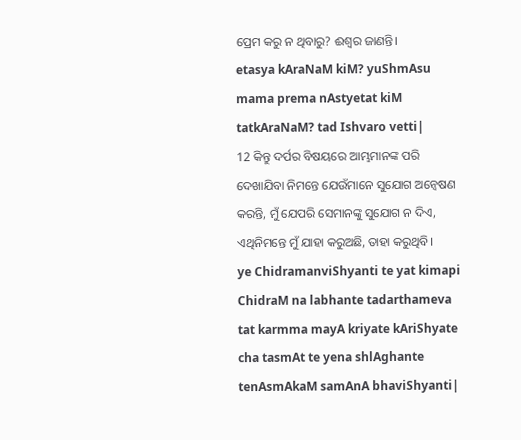ପ୍ରେମ କରୁ ନ ଥିବାରୁ? ଈଶ୍ବର ଜାଣନ୍ତି।
etasya kAraNaM kiM? yuShmAsu mama prema nAstyetat kiM tatkAraNaM? tad Ishvaro vetti|
12 କିନ୍ତୁ ଦର୍ପର ବିଷୟରେ ଆମ୍ଭମାନଙ୍କ ପରି ଦେଖାଯିବା ନିମନ୍ତେ ଯେଉଁମାନେ ସୁଯୋଗ ଅନ୍ୱେଷଣ କରନ୍ତି, ମୁଁ ଯେପରି ସେମାନଙ୍କୁ ସୁଯୋଗ ନ ଦିଏ, ଏଥିନିମନ୍ତେ ମୁଁ ଯାହା କରୁଅଛି, ତାହା କରୁଥିବି।
ye ChidramanviShyanti te yat kimapi ChidraM na labhante tadarthameva tat karmma mayA kriyate kAriShyate cha tasmAt te yena shlAghante tenAsmAkaM samAnA bhaviShyanti|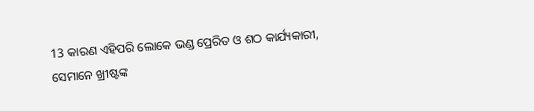13 କାରଣ ଏହିପରି ଲୋକେ ଭଣ୍ଡ ପ୍ରେରିତ ଓ ଶଠ କାର୍ଯ୍ୟକାରୀ, ସେମାନେ ଖ୍ରୀଷ୍ଟଙ୍କ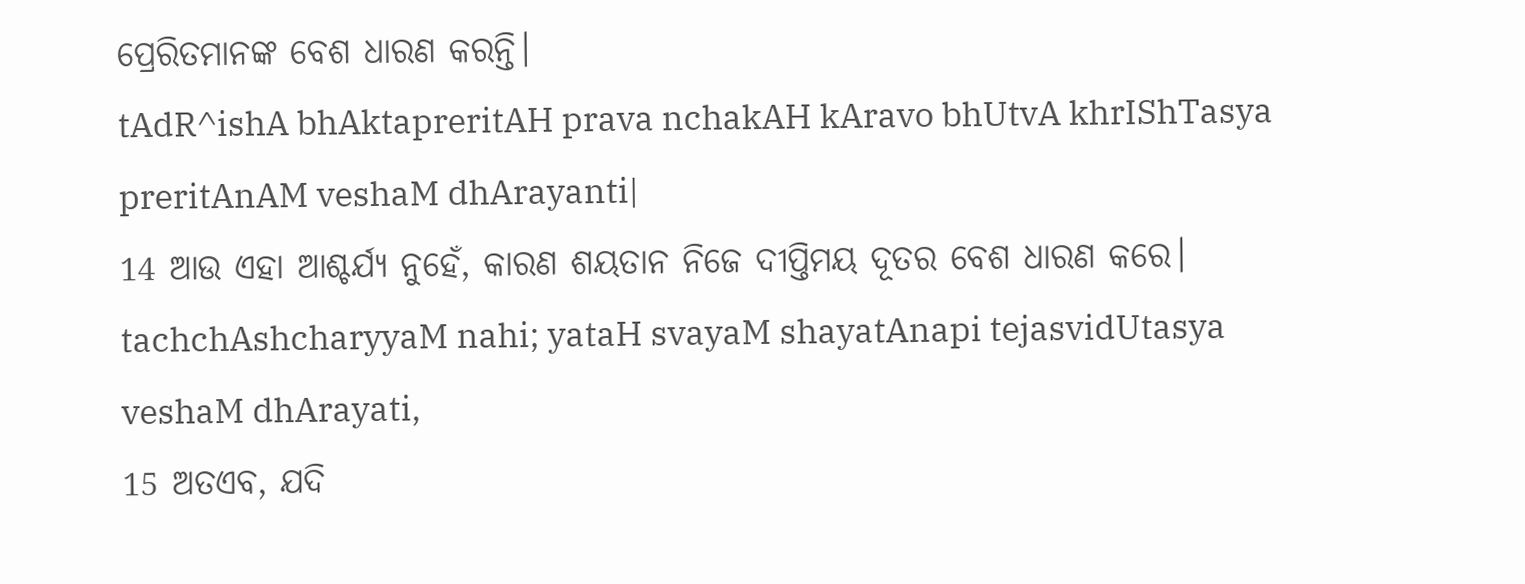ପ୍ରେରିତମାନଙ୍କ ବେଶ ଧାରଣ କରନ୍ତି।
tAdR^ishA bhAktapreritAH prava nchakAH kAravo bhUtvA khrIShTasya preritAnAM veshaM dhArayanti|
14 ଆଉ ଏହା ଆଶ୍ଚର୍ଯ୍ୟ ନୁହେଁ, କାରଣ ଶୟତାନ ନିଜେ ଦୀପ୍ତିମୟ ଦୂତର ବେଶ ଧାରଣ କରେ।
tachchAshcharyyaM nahi; yataH svayaM shayatAnapi tejasvidUtasya veshaM dhArayati,
15 ଅତଏବ, ଯଦି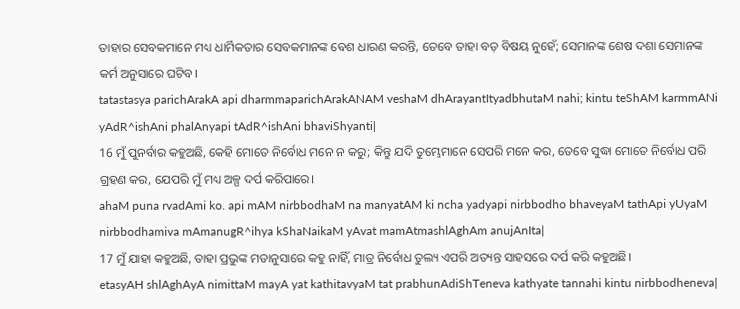ତାହାର ସେବକମାନେ ମଧ୍ୟ ଧାର୍ମିକତାର ସେବକମାନଙ୍କ ବେଶ ଧାରଣ କରନ୍ତି, ତେବେ ତାହା ବଡ଼ ବିଷୟ ନୁହେଁ; ସେମାନଙ୍କ ଶେଷ ଦଶା ସେମାନଙ୍କ କର୍ମ ଅନୁସାରେ ଘଟିବ।
tatastasya parichArakA api dharmmaparichArakANAM veshaM dhArayantItyadbhutaM nahi; kintu teShAM karmmANi yAdR^ishAni phalAnyapi tAdR^ishAni bhaviShyanti|
16 ମୁଁ ପୁନର୍ବାର କହୁଅଛି, କେହି ମୋତେ ନିର୍ବୋଧ ମନେ ନ କରୁ; କିନ୍ତୁ ଯଦି ତୁମ୍ଭେମାନେ ସେପରି ମନେ କର, ତେବେ ସୁଦ୍ଧା ମୋତେ ନିର୍ବୋଧ ପରି ଗ୍ରହଣ କର, ଯେପରି ମୁଁ ମଧ୍ୟ ଅଳ୍ପ ଦର୍ପ କରିପାରେ।
ahaM puna rvadAmi ko. api mAM nirbbodhaM na manyatAM ki ncha yadyapi nirbbodho bhaveyaM tathApi yUyaM nirbbodhamiva mAmanugR^ihya kShaNaikaM yAvat mamAtmashlAghAm anujAnIta|
17 ମୁଁ ଯାହା କହୁଅଛି, ତାହା ପ୍ରଭୁଙ୍କ ମତାନୁସାରେ କହୁ ନାହିଁ, ମାତ୍ର ନିର୍ବୋଧ ତୁଲ୍ୟ ଏପରି ଅତ୍ୟନ୍ତ ସାହସରେ ଦର୍ପ କରି କହୁଅଛି।
etasyAH shlAghAyA nimittaM mayA yat kathitavyaM tat prabhunAdiShTeneva kathyate tannahi kintu nirbbodheneva|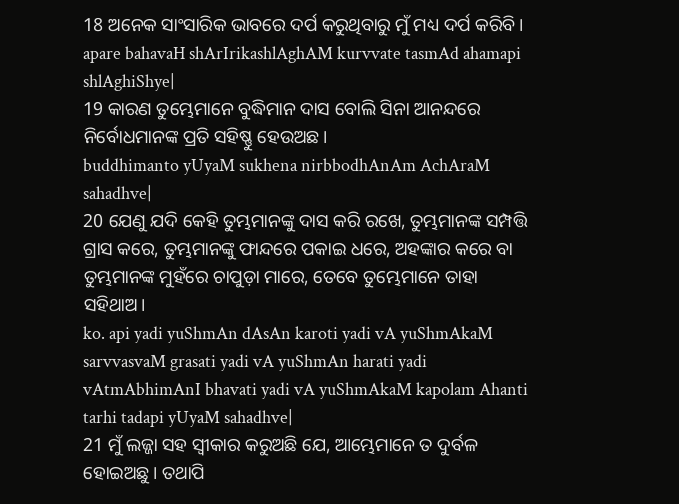18 ଅନେକ ସାଂସାରିକ ଭାବରେ ଦର୍ପ କରୁଥିବାରୁ ମୁଁ ମଧ୍ୟ ଦର୍ପ କରିବି।
apare bahavaH shArIrikashlAghAM kurvvate tasmAd ahamapi shlAghiShye|
19 କାରଣ ତୁମ୍ଭେମାନେ ବୁଦ୍ଧିମାନ ଦାସ ବୋଲି ସିନା ଆନନ୍ଦରେ ନିର୍ବୋଧମାନଙ୍କ ପ୍ରତି ସହିଷ୍ଣୁ ହେଉଅଛ।
buddhimanto yUyaM sukhena nirbbodhAnAm AchAraM sahadhve|
20 ଯେଣୁ ଯଦି କେହି ତୁମ୍ଭମାନଙ୍କୁ ଦାସ କରି ରଖେ, ତୁମ୍ଭମାନଙ୍କ ସମ୍ପତ୍ତି ଗ୍ରାସ କରେ, ତୁମ୍ଭମାନଙ୍କୁ ଫାନ୍ଦରେ ପକାଇ ଧରେ, ଅହଙ୍କାର କରେ ବା ତୁମ୍ଭମାନଙ୍କ ମୁହଁରେ ଚାପୁଡ଼ା ମାରେ, ତେବେ ତୁମ୍ଭେମାନେ ତାହା ସହିଥାଅ।
ko. api yadi yuShmAn dAsAn karoti yadi vA yuShmAkaM sarvvasvaM grasati yadi vA yuShmAn harati yadi vAtmAbhimAnI bhavati yadi vA yuShmAkaM kapolam Ahanti tarhi tadapi yUyaM sahadhve|
21 ମୁଁ ଲଜ୍ଜା ସହ ସ୍ୱୀକାର କରୁଅଛି ଯେ, ଆମ୍ଭେମାନେ ତ ଦୁର୍ବଳ ହୋଇଅଛୁ। ତଥାପି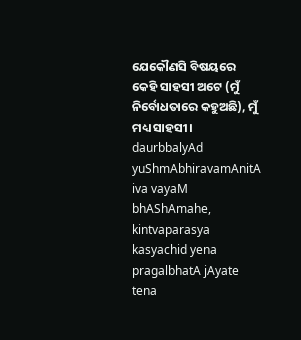ଯେକୌଣସି ବିଷୟରେ କେହି ସାହସୀ ଅଟେ (ମୁଁ ନିର୍ବୋଧତାରେ କହୁଅଛି), ମୁଁ ମଧ୍ୟ ସାହସୀ।
daurbbalyAd yuShmAbhiravamAnitA iva vayaM bhAShAmahe, kintvaparasya kasyachid yena pragalbhatA jAyate tena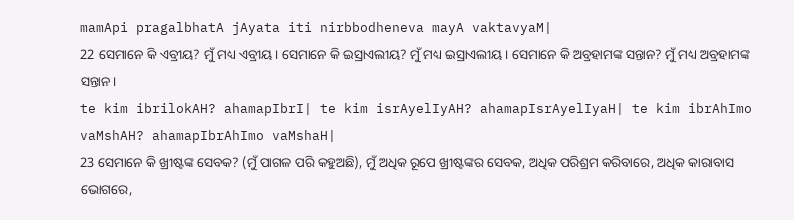mamApi pragalbhatA jAyata iti nirbbodheneva mayA vaktavyaM|
22 ସେମାନେ କି ଏବ୍ରୀୟ? ମୁଁ ମଧ୍ୟ ଏବ୍ରୀୟ। ସେମାନେ କି ଇସ୍ରାଏଲୀୟ? ମୁଁ ମଧ୍ୟ ଇସ୍ରାଏଲୀୟ। ସେମାନେ କି ଅବ୍ରହାମଙ୍କ ସନ୍ତାନ? ମୁଁ ମଧ୍ୟ ଅବ୍ରହାମଙ୍କ ସନ୍ତାନ।
te kim ibrilokAH? ahamapIbrI| te kim isrAyelIyAH? ahamapIsrAyelIyaH| te kim ibrAhImo vaMshAH? ahamapIbrAhImo vaMshaH|
23 ସେମାନେ କି ଖ୍ରୀଷ୍ଟଙ୍କ ସେବକ? (ମୁଁ ପାଗଳ ପରି କହୁଅଛି), ମୁଁ ଅଧିକ ରୂପେ ଖ୍ରୀଷ୍ଟଙ୍କର ସେବକ, ଅଧିକ ପରିଶ୍ରମ କରିବାରେ, ଅଧିକ କାରାବାସ ଭୋଗରେ,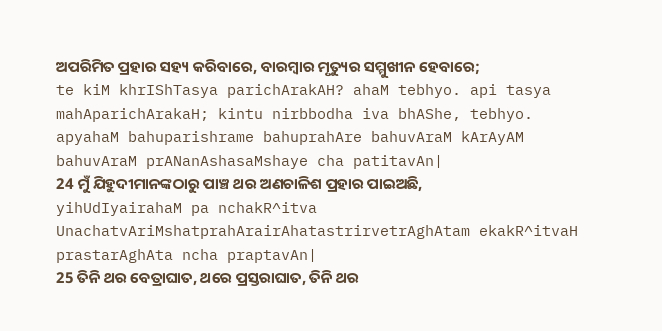ଅପରିମିତ ପ୍ରହାର ସହ୍ୟ କରିବାରେ, ବାରମ୍ବାର ମୃତ୍ୟୁର ସମ୍ମୁଖୀନ ହେବାରେ;
te kiM khrIShTasya parichArakAH? ahaM tebhyo. api tasya mahAparichArakaH; kintu nirbbodha iva bhAShe, tebhyo. apyahaM bahuparishrame bahuprahAre bahuvAraM kArAyAM bahuvAraM prANanAshasaMshaye cha patitavAn|
24 ମୁଁ ଯିହୁଦୀମାନଙ୍କଠାରୁ ପାଞ୍ଚ ଥର ଅଣଚାଳିଶ ପ୍ରହାର ପାଇଅଛି,
yihUdIyairahaM pa nchakR^itva UnachatvAriMshatprahArairAhatastrirvetrAghAtam ekakR^itvaH prastarAghAta ncha praptavAn|
25 ତିନି ଥର ବେତ୍ରାଘାତ, ଥରେ ପ୍ରସ୍ତରାଘାତ, ତିନି ଥର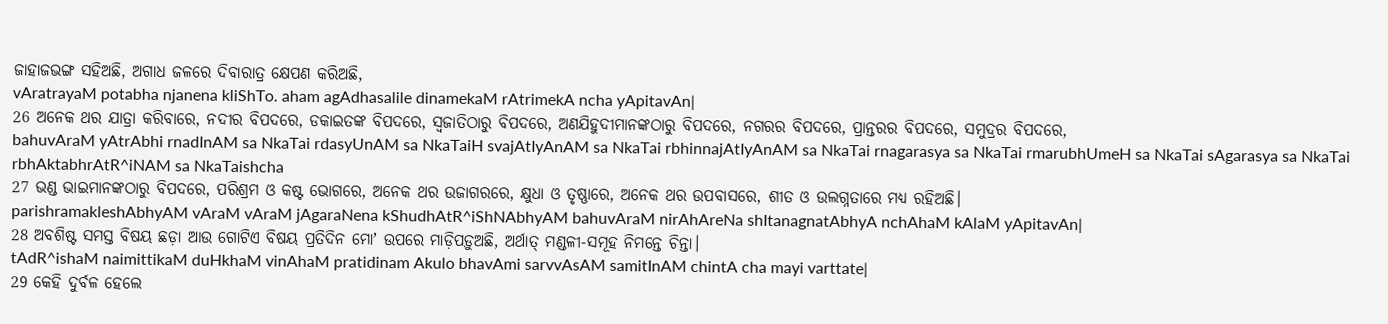ଜାହାଜଭଙ୍ଗ ସହିଅଛି, ଅଗାଧ ଜଳରେ ଦିବାରାତ୍ର କ୍ଷେପଣ କରିଅଛି,
vAratrayaM potabha njanena kliShTo. aham agAdhasalile dinamekaM rAtrimekA ncha yApitavAn|
26 ଅନେକ ଥର ଯାତ୍ରା କରିବାରେ, ନଦୀର ବିପଦରେ, ଡକାଇତଙ୍କ ବିପଦରେ, ସ୍ୱଜାତିଠାରୁ ବିପଦରେ, ଅଣଯିହୁଦୀମାନଙ୍କଠାରୁ ବିପଦରେ, ନଗରର ବିପଦରେ, ପ୍ରାନ୍ତରର ବିପଦରେ, ସମୁଦ୍ରର ବିପଦରେ,
bahuvAraM yAtrAbhi rnadInAM sa NkaTai rdasyUnAM sa NkaTaiH svajAtIyAnAM sa NkaTai rbhinnajAtIyAnAM sa NkaTai rnagarasya sa NkaTai rmarubhUmeH sa NkaTai sAgarasya sa NkaTai rbhAktabhrAtR^iNAM sa NkaTaishcha
27 ଭଣ୍ଡ ଭାଇମାନଙ୍କଠାରୁ ବିପଦରେ, ପରିଶ୍ରମ ଓ କଷ୍ଟ ଭୋଗରେ, ଅନେକ ଥର ଉଜାଗରରେ, କ୍ଷୁଧା ଓ ତୃଷ୍ଣାରେ, ଅନେକ ଥର ଉପବାସରେ, ଶୀତ ଓ ଉଲଗ୍ନତାରେ ମଧ୍ୟ ରହିଅଛି।
parishramakleshAbhyAM vAraM vAraM jAgaraNena kShudhAtR^iShNAbhyAM bahuvAraM nirAhAreNa shItanagnatAbhyA nchAhaM kAlaM yApitavAn|
28 ଅବଶିଷ୍ଟ ସମସ୍ତ ବିଷୟ ଛଡ଼ା ଆଉ ଗୋଟିଏ ବିଷୟ ପ୍ରତିଦିନ ମୋʼ ଉପରେ ମାଡ଼ିପଡ଼ୁଅଛି, ଅର୍ଥାତ୍ ମଣ୍ଡଳୀ-ସମୂହ ନିମନ୍ତେ ଚିନ୍ତା।
tAdR^ishaM naimittikaM duHkhaM vinAhaM pratidinam Akulo bhavAmi sarvvAsAM samitInAM chintA cha mayi varttate|
29 କେହି ଦୁର୍ବଳ ହେଲେ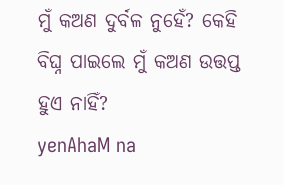ମୁଁ କଅଣ ଦୁର୍ବଳ ନୁହେଁ? କେହି ବିଘ୍ନ ପାଇଲେ ମୁଁ କଅଣ ଉତ୍ତପ୍ତ ହୁଏ ନାହିଁ?
yenAhaM na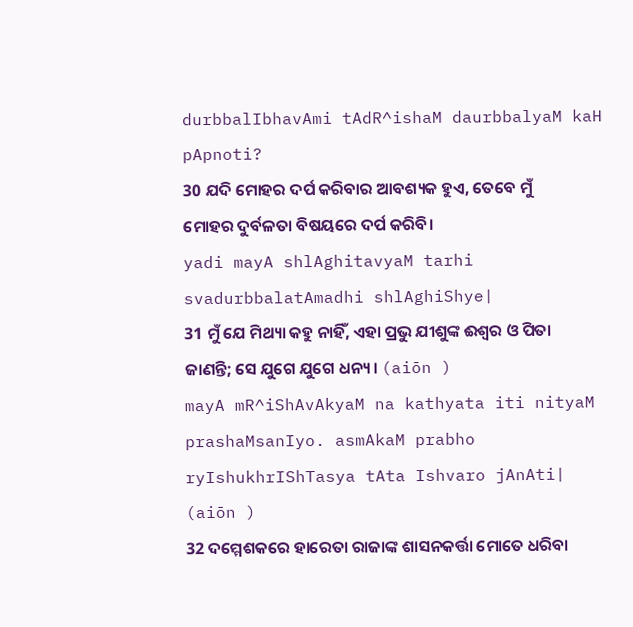durbbalIbhavAmi tAdR^ishaM daurbbalyaM kaH pApnoti?
30 ଯଦି ମୋହର ଦର୍ପ କରିବାର ଆବଶ୍ୟକ ହୁଏ, ତେବେ ମୁଁ ମୋହର ଦୁର୍ବଳତା ବିଷୟରେ ଦର୍ପ କରିବି।
yadi mayA shlAghitavyaM tarhi svadurbbalatAmadhi shlAghiShye|
31 ମୁଁ ଯେ ମିଥ୍ୟା କହୁ ନାହିଁ, ଏହା ପ୍ରଭୁ ଯୀଶୁଙ୍କ ଈଶ୍ବର ଓ ପିତା ଜାଣନ୍ତି; ସେ ଯୁଗେ ଯୁଗେ ଧନ୍ୟ। (aiōn )
mayA mR^iShAvAkyaM na kathyata iti nityaM prashaMsanIyo. asmAkaM prabho ryIshukhrIShTasya tAta Ishvaro jAnAti| (aiōn )
32 ଦମ୍ମେଶକରେ ହାରେତା ରାଜାଙ୍କ ଶାସନକର୍ତ୍ତା ମୋତେ ଧରିବା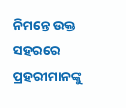ନିମନ୍ତେ ଉକ୍ତ ସହରରେ ପ୍ରହରୀମାନଙ୍କୁ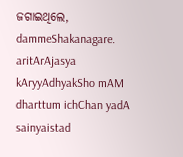ଜଗାଇଥିଲେ,
dammeShakanagare. aritArAjasya kAryyAdhyakSho mAM dharttum ichChan yadA sainyaistad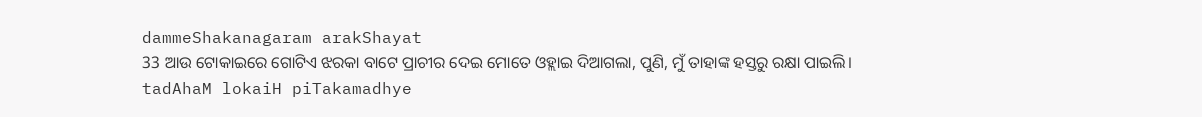dammeShakanagaram arakShayat
33 ଆଉ ଟୋକାଇରେ ଗୋଟିଏ ଝରକା ବାଟେ ପ୍ରାଚୀର ଦେଇ ମୋତେ ଓହ୍ଲାଇ ଦିଆଗଲା, ପୁଣି, ମୁଁ ତାହାଙ୍କ ହସ୍ତରୁ ରକ୍ଷା ପାଇଲି।
tadAhaM lokaiH piTakamadhye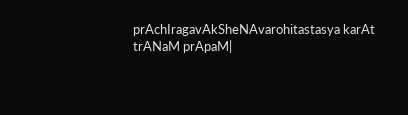prAchIragavAkSheNAvarohitastasya karAt trANaM prApaM|